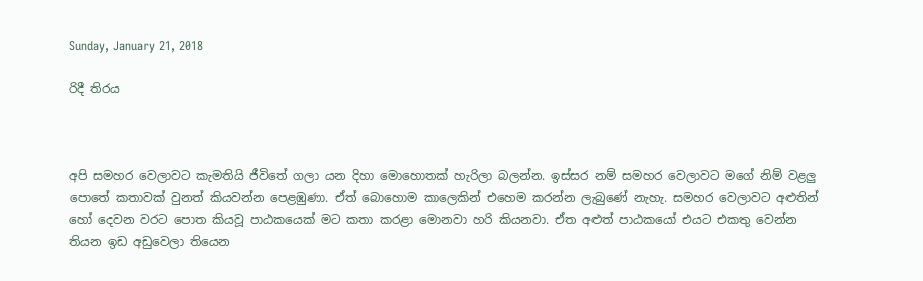Sunday, January 21, 2018

රිදී තිරය



අපි සමහර වෙලාවට කැමතියි ජීවිතේ ගලා යන දිහා මොහොතක් හැරිලා බලන්න. ඉස්සර නම් සමහර වෙලාවට මගේ නිම් වළලු පොතේ කතාවක් වුනත් කියවන්න පෙළඹුණා. ඒත් බොහොම කාලෙකින් එහෙම කරන්න ලැබුණේ නැහැ. සමහර වෙලාවට අළුතින් හෝ දෙවන වරට පොත කියවූ පාඨකයෙක් මට කතා කරළා මොනවා හරි කියනවා. ඒත අළුත් පාඨකයෝ එයට එකතු වෙන්න තියන ඉඩ අඩුවෙලා තියෙන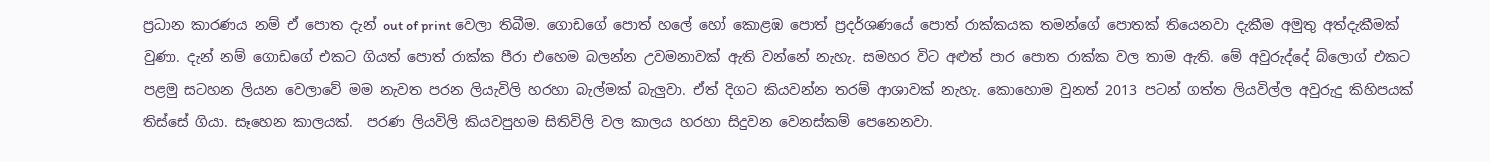ප්‍රධාන කාරණය නම් ඒ පොත දැන් out of print වෙලා තිබීම. ගොඩගේ පොත් හලේ හෝ කොළඹ පොත් ප්‍රදර්ශණයේ පොත් රාක්කයක තමන්ගේ පොතක් තියෙනවා දැකීම අමුතු අත්දැකීමක් වුණා. දැන් නම් ගොඩගේ එකට ගියත් පොත් රාක්ක පීරා එහෙම බලන්න උවමනාවක් ඇති වන්නේ නැහැ. සමහර විට අළුත් පාර පොත රාක්ක වල තාම ඇති. මේ අවුරුද්දේ බ්ලොග් එකට පළමු සටහන ලියන වෙලාවේ මම නැවත පරන ලියැවිලි හරහා බැල්මක් බැලුවා. ඒත් දිගට කියවන්න තරම් ආශාවක් නැහැ. කොහොම වුනත් 2013 පටන් ගත්ත ලියවිල්ල අවුරුදු කිහිපයක් තිස්සේ ගියා. සෑහෙන කාලයක්.  පරණ ලියවිලි කියවපුහම සිතිවිලි වල කාලය හරහා සිදුවන වෙනස්කම් පෙනෙනවා.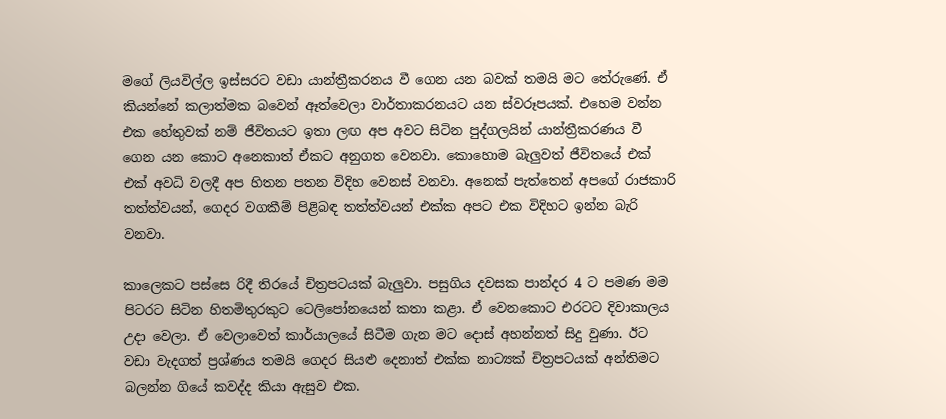මගේ ලියවිල්ල ඉස්සරට වඩා යාන්ත්‍රීකරනය වී ගෙන යන බවක් තමයි මට තේරුණේ. ඒ කියන්නේ කලාත්මක බවෙන් ඈත්වෙලා වාර්තාකරනයට යන ස්වරූපයක්. එහෙම වන්න එක හේතුවක් නම් ජීවිතයට ඉතා ලඟ අප අවට සිටින පුද්ගලයින් යාන්ත්‍රීකරණය වී ගෙන යන කොට අනෙකාත් ඒකට අනුගත වෙනවා. කොහොම බැලුවත් ජීවිතයේ එක් එක් අවධි වලදී අප හිතන පතන විදිහ වෙනස් වනවා. අනෙක් පැත්තෙන් අපගේ රාජකාරි තත්ත්වයන්, ගෙදර වගකීම් පිළිබඳ තත්ත්වයන් එක්ක අපට එක විදිහට ඉන්න බැරි වනවා.

කාලෙකට පස්සෙ රිදී තිරයේ චිත්‍රපටයක් බැලුවා. පසුගිය දවසක පාන්දර 4 ට පමණ මම පිටරට සිටින හිතමිතුරකුට ටෙලිපෝනයෙන් කතා කළා. ඒ වෙනකොට එරටට දිවාකාලය උදා වෙලා. ඒ වෙලාවෙත් කාර්යාලයේ සිටීම ගැන මට දොස් අහන්නත් සිදු වුණා. ඊට වඩා වැදගත් ප්‍රශ්ණය තමයි ගෙදර සියළු දෙනාත් එක්ක නාට්‍යක් චිත්‍රපටයක් අන්තිමට බලන්න ගියේ කවද්ද කියා ඇසුව එක.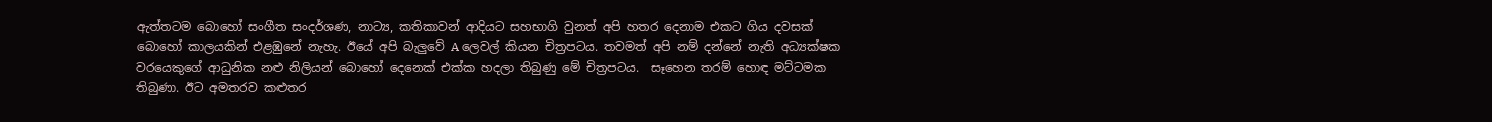ඇත්තටම බොහෝ සංගීත සංදර්ශණ, නාට්‍ය, කතිකාවන් ආදියට සහභාගි වුනත් අපි හතර දෙනාම එකට ගිය දවසක් බොහෝ කාලයකින් එළඹුනේ නැහැ. ඊයේ අපි බැලුවේ A ලෙවල් කියන චිත්‍රපටය. තවමත් අපි නම් දන්නේ නැති අධ්‍යක්ෂක වරයෙකුගේ ආධුනික නළු නිලියන් බොහෝ දෙනෙක් එක්ක හදලා තිබුණු මේ චිත්‍රපටය.  සෑහෙන තරම් හොඳ මට්ටමක තිබුණා. ඊට අමතරව කළුතර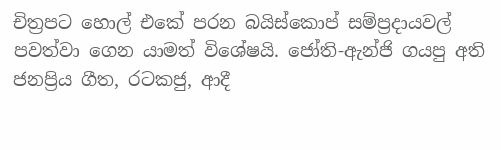චිත්‍රපට හොල් එකේ පරන බයිස්කොප් සම්ප්‍රදායවල් පවත්වා ගෙන යාමත් විශේෂයි. ජෝති-ඇන්ජි ගයපු අති ජනප්‍රිය ගීත, රටකජු, ආදී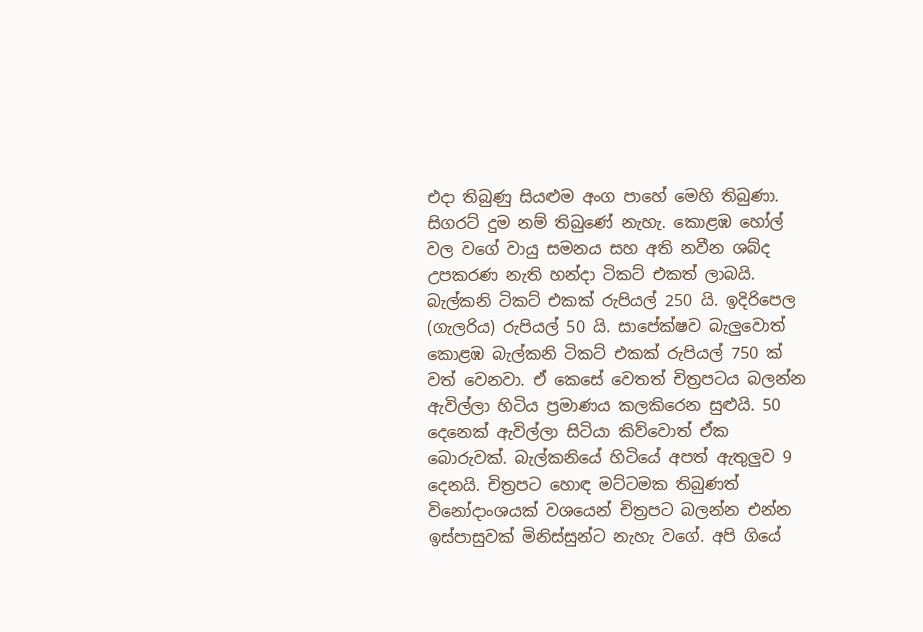එදා තිබුණු සියළුම අංග පාහේ මෙහි තිබුණා. සිගරට් දුම නම් තිබුණේ නැහැ. කොළඹ හෝල් වල වගේ වායු සමනය සහ අති නවීන ශබ්ද උපකරණ නැති හන්දා ටිකට් එකත් ලාබයි. බැල්කනි ටිකට් එකක් රුපියල් 250 යි. ඉදිරිපෙල (ගැලරිය) රුපියල් 50 යි. සාපේක්ෂව බැලුවොත් කොළඹ බැල්කනි ටිකට් එකක් රුපියල් 750 ක් වත් වෙනවා. ඒ කෙසේ වෙතත් චිත්‍රපටය බලන්න ඇවිල්ලා හිටිය ප්‍රමාණය කලකිරෙන සුළුයි. 50 දෙනෙක් ඇවිල්ලා සිටියා කිව්වොත් ඒක බොරුවක්. බැල්කනියේ හිටියේ අපත් ඇතුලුව 9 දෙනයි. චිත්‍රපට හොඳ මට්ටමක තිබුණත් විනෝදාංශයක් වශයෙන් චිත්‍රපට බලන්න එන්න ඉස්පාසුවක් මිනිස්සුන්ට නැහැ වගේ. අපි ගියේ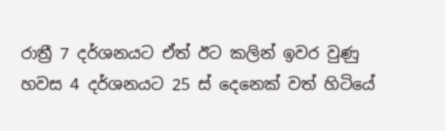රාත්‍රී 7 දර්ශනයට ඒත් ඊට කලින් ඉවර වුණු හවස 4 දර්ශනයට 25 ස් දෙනෙක් වත් හිටියේ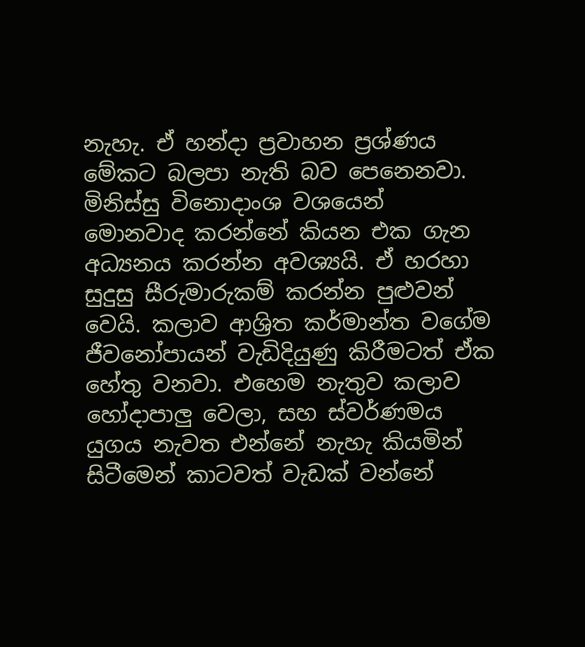නැහැ. ඒ හන්දා ප්‍රවාහන ප්‍රශ්ණය මේකට බලපා නැති බව පෙනෙනවා. මිනිස්සු විනොදාංශ වශයෙන් මොනවාද කරන්නේ කියන එක ගැන අධ්‍යනය කරන්න අවශ්‍යයි. ඒ හරහා සුදුසු සීරුමාරුකම් කරන්න පුළුවන් වෙයි. කලාව ආශ්‍රිත කර්මාන්ත වගේම ජීවනෝපායන් වැඩිදියුණු කිරීමටත් ඒක හේතු වනවා. එහෙම නැතුව කලාව හෝදාපාලු වෙලා, සහ ස්වර්ණමය යුගය නැවත එන්නේ නැහැ කියමින් සිටීමෙන් කාටවත් වැඩක් වන්නේ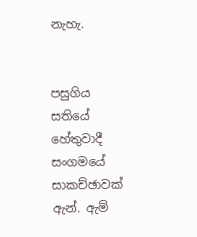නැහැ.


පසුගිය සතියේ හේතුවාදී සංගමයේ සාකච්ඡාවක් ඇන්. ඇම්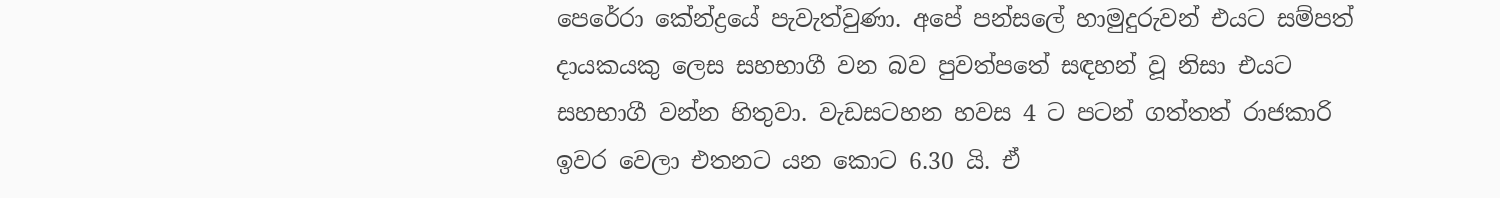පෙරේරා කේන්ද්‍රයේ පැවැත්වුණා. අපේ පන්සලේ හාමුදුරුවන් එයට සම්පත් දායකයකු ලෙස සහභාගී වන බව පුවත්පතේ සඳහන් වූ නිසා එයට සහභාගී වන්න හිතුවා. වැඩසටහන හවස 4 ට පටන් ගත්තත් රාජකාරි ඉවර වෙලා එතනට යන කොට 6.30 යි. ඒ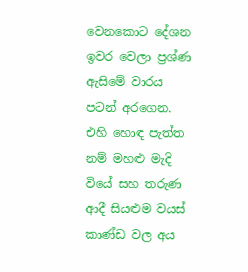වෙනකොට දේශන ඉවර වෙලා ප්‍රශ්ණ ඇසිමේ වාරය පටන් අරගෙන. එහි හොඳ පැත්ත නම් මහළු මැදි වියේ සහ තරුණ ආදී සියළුම වයස් කාණ්ඩ වල අය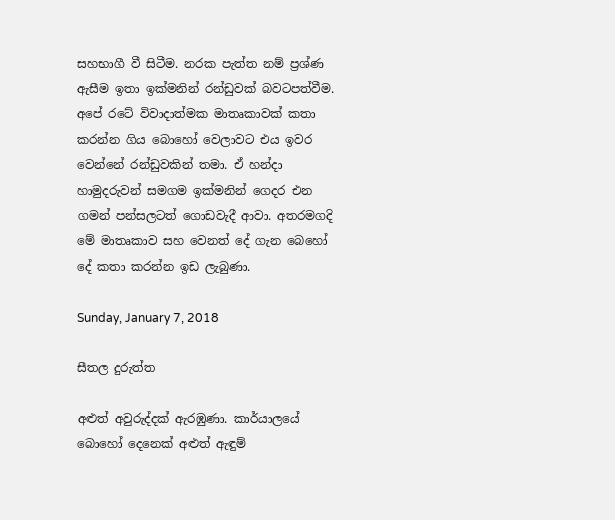සහභාගී වී සිටීම. නරක පැත්ත නම් ප්‍රශ්ණ ඇසීම ඉතා ඉක්මනින් රන්ඩුවක් බවටපත්වීම. අපේ රටේ විවාදාත්මක මාතෘකාවක් කතා කරන්න ගිය බොහෝ වෙලාවට එය ඉවර වෙන්නේ රන්ඩුවකින් තමා. ඒ හන්දා හාමුදරුවන් සමගම ඉක්මනින් ගෙදර එන ගමන් පන්සලටත් ගොඩවැදී ආවා. අතරමගදි මේ මාතෘකාව සහ වෙනත් දේ ගැන බෙහෝ දේ කතා කරන්න ඉඩ ලැබුණා.

Sunday, January 7, 2018

සීතල දුරුත්ත

අළුත් අවුරුද්දක් ඇරඹුණා. කාර්යාලයේ බොහෝ දෙනෙක් අළුත් ඇඳුම්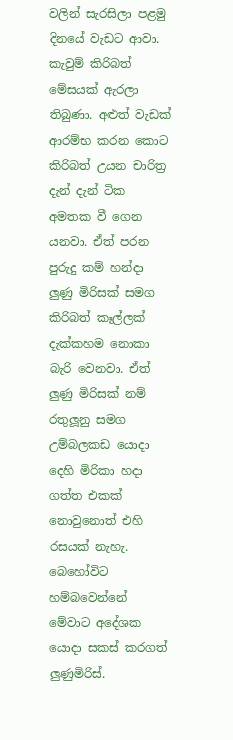වලින් සැරසිලා පළමු දිනයේ වැඩට ආවා. කැවුම් කිරිබත් මේසයක් ඇරලා තිබුණා. අළුත් වැඩක් ආරම්භ කරන කොට කිරිබත් උයන චාරිත්‍ර දැන් දැන් ටික අමතක වී ගෙන යනවා. ඒත් පරන පුරුදු කම් හන්දා ලුණු මිරිසක් සමග කිරිබත් කෑල්ලක් දැක්කහම නොකා බැරි වෙනවා. ඒත් ලුණු මිරිසක් නම් රතුලූනු සමග උම්බලකඩ යොදා දෙහි මිරිකා හදා ගත්ත එකක් නොවුනොත් එහි රසයක් නැහැ. බෙහෝවිට හම්බවෙන්නේ මේවාට අදේශක යොදා සකස් කරගත් ලුණුමිරිස්.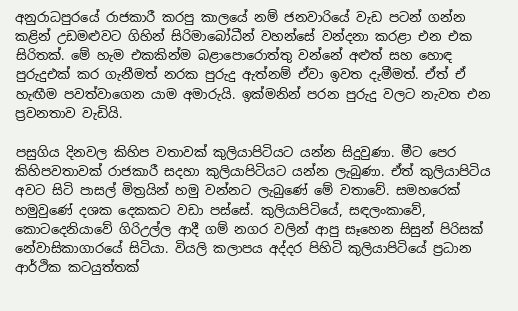අනුරාධපුරයේ රාජකාරී කරපු කාලයේ නම් ජනවාරියේ වැඩ පටන් ගන්න කළින් උඩමළුවට ගිහින් සිරිමාබෝධීන් වහන්සේ වන්දනා කරළා එන එක සිරිතක්. මේ හැම එකකින්ම බළාපොරොත්තු වන්නේ අළුත් සහ හොඳ පුරුදුඑක් කර ගැනීමත් නරක පුරුදු ඇත්නම් ඒවා ඉවත දැමීමත්. ඒත් ඒ හැඟීම පවත්වාගෙන යාම අමාරුයි. ඉක්මනින් පරන පුරුදු වලට නැවත එන ප්‍රවනතාව වැඩියි.

පසුගිය දිනවල කිහිප වතාවක් කුලියාපිටියට යන්න සිදුවුණා. මීට පෙර කිහිපවතාවක් රාජකාරී සදහා කුලියාපිටියට යන්න ලැබුණා. ඒත් කුලියාපිටිය අවට සිටි පාසල් මිත්‍රයින් හමු වන්නට ලැබුණේ මේ වතාවේ. සමහරෙක් හමුවුණේ දශක දෙකකට වඩා පස්සේ. කුලියාපිටියේ, සඳලංකාවේ, කොටදෙනියාවේ ගිරිඋල්ල ආදී ගම් නගර වලින් ආපු සෑහෙන සිසුන් පිරිසක් නේවාසිකාගාරයේ සිටියා. වියලි කලාපය අද්දර පිහිටි කුලියාපිටියේ ප්‍රධාන ආර්ථික කටයුත්තක්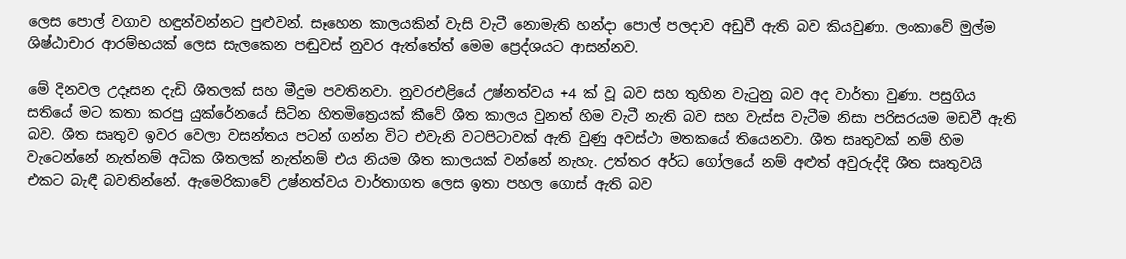ලෙස පොල් වගාව හඳුන්වන්නට පුළුවන්. සෑහෙන කාලයකින් වැසි වැටී නොමැති හන්දා පොල් පලදාව අඩුවී ඇති බව කියවුණා. ලංකාවේ මුල්ම ශිෂ්ඨාචාර ආරම්භයක් ලෙස සැලකෙන පඬුවස් නුවර ඇත්තේත් මෙම ප්‍රෙද්ශයට ආසන්නව.

මේ දිනවල උදෑසන දැඩි ශීතලක් සහ මීදුම පවතිනවා. නුවරඑළියේ උෂ්නත්වය +4 ක් වූ බව සහ තුහින වැටුනු බව අද වාර්තා වුණා. පසුගිය සතියේ මට කතා කරපු යුක්රේනයේ සිටින හිතමිත්‍රෙයක් කීවේ ශීත කාලය වුනත් හිම වැටී නැති බව සහ වැස්ස වැටීම නිසා පරිසරයම මඩවී ඇති බව. ශීත සෘතුව ඉවර වෙලා වසන්තය පටන් ගන්න විට එවැනි වටපිටාවක් ඇති වුණු අවස්ථා මතකයේ තියෙනවා. ශීත සෘතුවක් නම් හිම වැටෙන්නේ නැත්නම් අධික ශීතලක් නැත්නම් එය නියම ශීත කාලයක් වන්නේ නැහැ. උත්තර අර්ධ ගෝලයේ නම් අළුත් අවුරුද්දි ශීත සෘතුවයි එකට බැඳී බවතින්නේ. ඇමෙරිකාවේ උෂ්නත්වය වාර්තාගත ලෙස ඉතා පහල ගොස් ඇති බව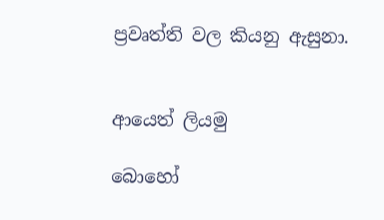ප්‍රවෘත්ති වල කියනු ඇසුනා.


ආයෙත් ලියමු

බොහෝ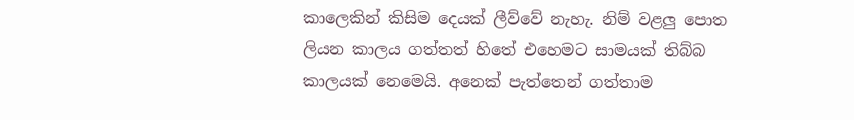කාලෙකින් කිසිම දෙයක් ලීව්වේ නැහැ. නිම් වළලු පොත ලියන කාලය ගත්තත් හිතේ එහෙමට සාමයක් තිබ්බ කාලයක් නෙමෙයි. අනෙක් පැත්තෙන් ගත්තාම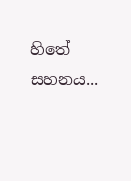හිතේ සහනය...